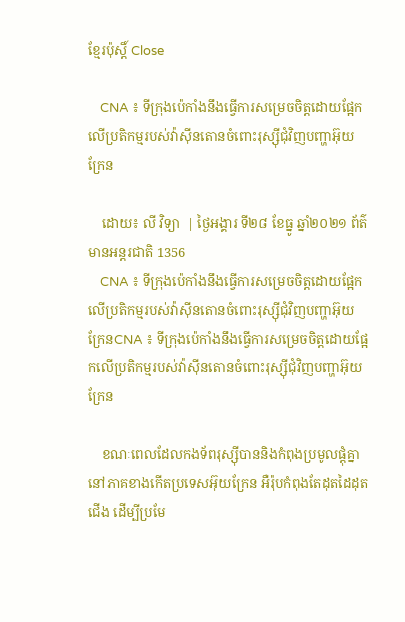ខ្មែរប៉ុស្ដិ៍ Close

    CNA ៖ ទីក្រុងប៉េកាំងនឹងធ្វើការសម្រេចចិត្តដោយផ្អែកលើប្រតិកម្មរបស់វ៉ាស៊ីនតោនចំពោះរុស្ស៊ីជុំវិញបញ្ហាអ៊ុយក្រែន

    ដោយ៖ លី វិទ្យា  | ថ្ងៃអង្គារ ទី២៨ ខែធ្នូ ឆ្នាំ២០២១ ព័ត៌មានអន្តរជាតិ 1356
    CNA ៖ ទីក្រុងប៉េកាំងនឹងធ្វើការសម្រេចចិត្តដោយផ្អែកលើប្រតិកម្មរបស់វ៉ាស៊ីនតោនចំពោះរុស្ស៊ីជុំវិញបញ្ហាអ៊ុយក្រែនCNA ៖ ទីក្រុងប៉េកាំងនឹងធ្វើការសម្រេចចិត្តដោយផ្អែកលើប្រតិកម្មរបស់វ៉ាស៊ីនតោនចំពោះរុស្ស៊ីជុំវិញបញ្ហាអ៊ុយក្រែន

    ខណៈពេលដែលកងទ័ពរុស្ស៊ីបាននិងកំពុងប្រមូលផ្តុំគ្នានៅភាគខាងកើតប្រទេសអ៊ុយក្រែន អឺរ៉ុបកំពុងតែដុតដៃដុតជើង ដើម្បីប្រមែ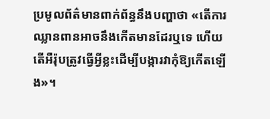ប្រមូលព័ត៌មានពាក់ព័ន្ធនឹងបញ្ហាថា «តើការឈ្លានពានអាចនឹងកើតមានដែរឬទេ ហើយតើអឺរ៉ុបត្រូវធ្វើអ្វីខ្លះដើម្បីបង្ការវាកុំឱ្យកើតឡើង»។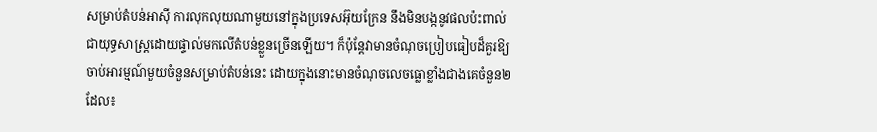សម្រាប់តំបន់អាស៊ី ការលុកលុយណាមួយនៅក្នុងប្រទេសអ៊ុយក្រែន នឹងមិនបង្កនូវផលប៉ះពាល់ជាយុទ្ធសាស្ត្រដោយផ្ទាល់មកលើតំបន់ខ្លួនច្រើនឡើយ។ ក៏ប៉ុន្តែវាមានចំណុចប្រៀបធៀបដ៏គួរឱ្យចាប់អារម្មណ៍មួយចំនួនសម្រាប់តំបន់នេះ ដោយក្នុងនោះមានចំណុចលេចធ្លោខ្លាំងជាងគេចំនួន២ ដែល៖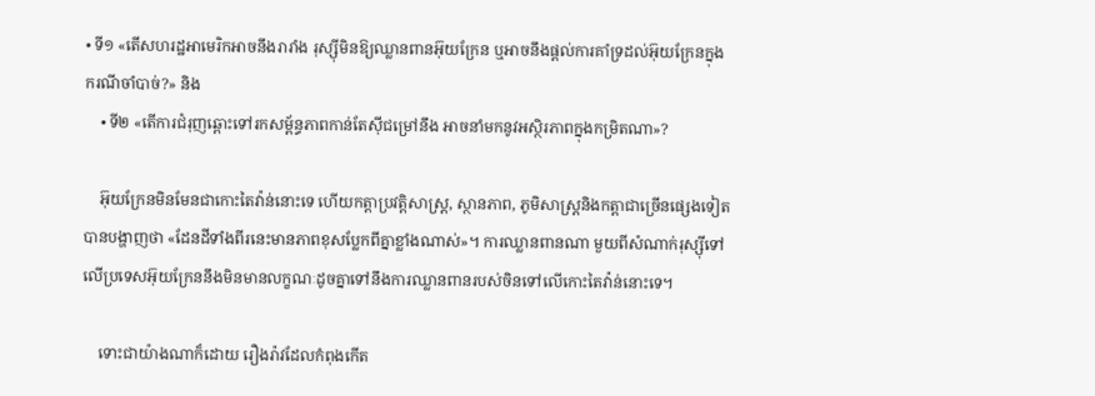• ទី១ «តើសហរដ្ឋអាមេរិកអាចនឹងរារាំង រុស្ស៊ីមិនឱ្យឈ្លានពានអ៊ុយក្រែន ឬអាចនឹងផ្តល់ការគាំទ្រដល់អ៊ុយក្រែនក្នុងករណីចាំបាច់?» និង
    • ទី២ «តើការជំរុញឆ្ពោះទៅរកសម្ព័ន្ធភាពកាន់តែស៊ីជម្រៅនឹង អាចនាំមកនូវអស្ថិរភាពក្នុងកម្រិតណា»?

    អ៊ុយក្រែនមិនមែនជាកោះតៃវ៉ាន់នោះទេ ហើយកត្តាប្រវត្តិសាស្ត្រ, ស្ថានភាព, ភូមិសាស្ត្រនិងកត្តាជាច្រើនផ្សេងទៀតបានបង្ហាញថា «ដែនដីទាំងពីរនេះមានភាពខុសប្លែកពីគ្នាខ្លាំងណាស់»។ ការឈ្លានពានណា មួយពីសំណាក់រុស្ស៊ីទៅលើប្រទេសអ៊ុយក្រែននឹងមិនមានលក្ខណៈដូចគ្នាទៅនឹងការឈ្លានពានរបស់ចិនទៅលើកោះតៃវ៉ាន់នោះទេ។

    ទោះជាយ៉ាងណាក៏ដោយ រឿងរ៉ាវដែលកំពុងកើត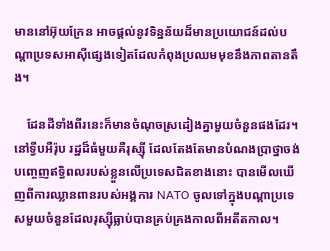មាននៅអ៊ុយក្រែន អាចផ្ដល់នូវទិន្នន័យដ៏មានប្រយោជន៍ដល់បណ្តាប្រទសអាស៊ីផ្សេងទៀតដែលកំពុងប្រឈមមុខនឹងភាពតានតឹង។

    ដែនដីទាំងពីរនេះក៏មានចំណុចស្រដៀងគ្នាមួយចំនួនផងដែរ។ នៅទ្វីបអឺរ៉ុប រដ្ឋដ៏ធំមួយគឺរុស្ស៊ី ដែលតែងតែមានបំណងប្រាថ្នាចង់បញ្ចេញឥទ្ធិពលរបស់ខ្លួនលើប្រទេសជិតខាងនោះ បានមើលឃើញពីការឈ្លានពានរបស់អង្គការ NATO ចូលទៅក្នុងបណ្ដាប្រទេសមួយចំនួនដែលរុស្ស៊ីធ្លាប់បានគ្រប់គ្រងកាលពីអតីតកាល។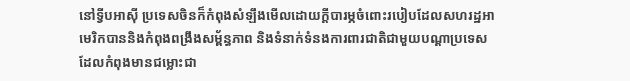នៅទ្វីបអាស៊ី ប្រទេសចិនក៏កំពុងសំឡឹងមើលដោយក្តីបារម្ភចំពោះរបៀបដែលសហរដ្ឋអាមេរិកបាននិងកំពុងពង្រឹងសម្ព័ន្ធភាព និងទំនាក់ទំនងការពារជាតិជាមួយបណ្តាប្រទេស ដែលកំពុងមានជម្លោះជា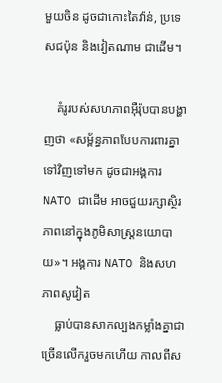មួយចិន ដូចជាកោះតៃវ៉ាន់, ប្រទេសជប៉ុន និងវៀតណាម ជាដើម។

    គំរូរបស់សហភាពអ៊ឺរ៉ុបបានបង្ហាញថា «សម្ព័ន្ធភាពបែបការពារគ្នាទៅវិញទៅមក ដូចជាអង្គការ NATO ជាដើម អាចជួយរក្សាស្ថិរភាពនៅក្នុងភូមិសាស្ត្រនយោបាយ»។ អង្គការ NATO និងសហភាពសូវៀត
    ធ្លាប់បានសាកល្បងកម្លាំងគ្នាជាច្រើនលើករួចមកហើយ កាលពីស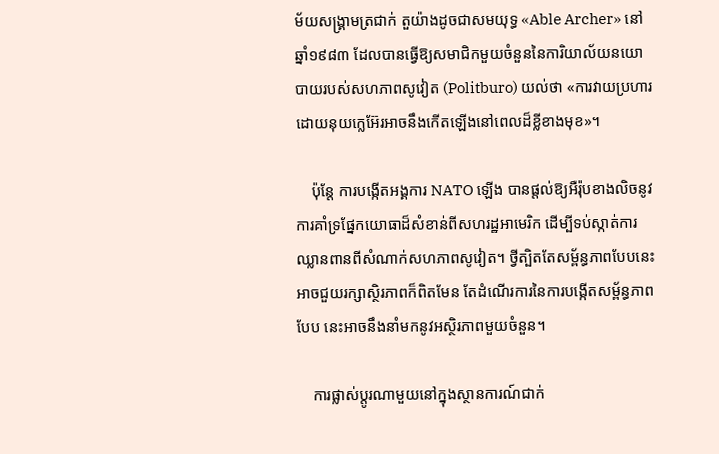ម័យសង្រ្គាមត្រជាក់ តួយ៉ាងដូចជាសមយុទ្ធ «Able Archer» នៅឆ្នាំ១៩៨៣ ដែលបានធ្វើឱ្យសមាជិកមួយចំនួននៃការិយាល័យនយោបាយរបស់សហភាពសូវៀត (Politburo) យល់ថា «ការវាយប្រហារដោយនុយក្លេអ៊ែរអាចនឹងកើតឡើងនៅពេលដ៏ខ្លីខាងមុខ»។

    ប៉ុន្តែ ការបង្កើតអង្គការ NATO ឡើង បានផ្តល់ឱ្យអឺរ៉ុបខាងលិចនូវការគាំទ្រផ្នែកយោធាដ៏សំខាន់ពីសហរដ្ឋអាមេរិក ដើម្បីទប់ស្កាត់ការឈ្លានពានពីសំណាក់សហភាពសូវៀត។ ថ្វីត្បិតតែសម្ព័ន្ធភាពបែបនេះអាចជួយរក្សាស្ថិរភាពក៏ពិតមែន តែដំណើរការនៃការបង្កើតសម្ព័ន្ធភាពបែប នេះអាចនឹងនាំមកនូវអស្ថិរភាពមួយចំនួន។

    ការផ្លាស់ប្តូរណាមួយនៅក្នុងស្ថានការណ៍ជាក់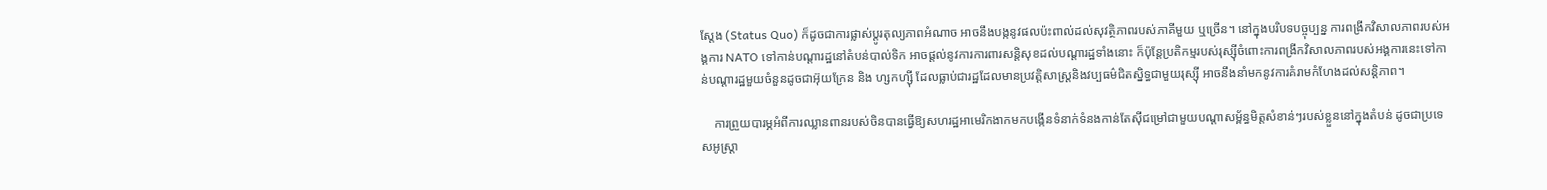ស្តែង (Status Quo) ក៏ដូចជាការផ្លាស់ប្ដូរតុល្យភាពអំណាច អាចនឹងបង្កនូវផលប៉ះពាល់ដល់សុវត្ថិភាពរបស់ភាគីមួយ ឬច្រើន។ នៅក្នុងបរិបទបច្ចុប្បន្ន ការពង្រីកវិសាលភាពរបស់អង្គការ NATO ទៅកាន់បណ្ដារដ្ឋនៅតំបន់បាល់ទិក អាចផ្តល់នូវការការពារសន្តិសុខដល់បណ្ដារដ្ឋទាំងនោះ ក៏ប៉ុន្តែប្រតិកម្មរបស់រុស្ស៊ីចំពោះការពង្រីកវិសាលភាពរបស់អង្គការនេះទៅកាន់បណ្ដារដ្ឋមួយចំនួនដូចជាអ៊ុយក្រែន និង ហ្សកហ្ស៊ី ដែលធ្លាប់ជារដ្ឋដែលមានប្រវត្តិសាស្ត្រនិងវប្បធម៌ជិតស្និទ្ធជាមួយរុស្ស៊ី អាចនឹងនាំមកនូវការគំរាមកំហែងដល់សន្តិភាព។

    ការព្រួយបារម្ភអំពីការឈ្លានពានរបស់ចិនបានធ្វើឱ្យសហរដ្ឋអាមេរិកងាកមកបង្កើនទំនាក់ទំនងកាន់តែស៊ីជម្រៅជាមួយបណ្តាសម្ព័ន្ធមិត្តសំខាន់ៗរបស់ខ្លួននៅក្នុងតំបន់ ដូចជាប្រទេសអូស្ត្រា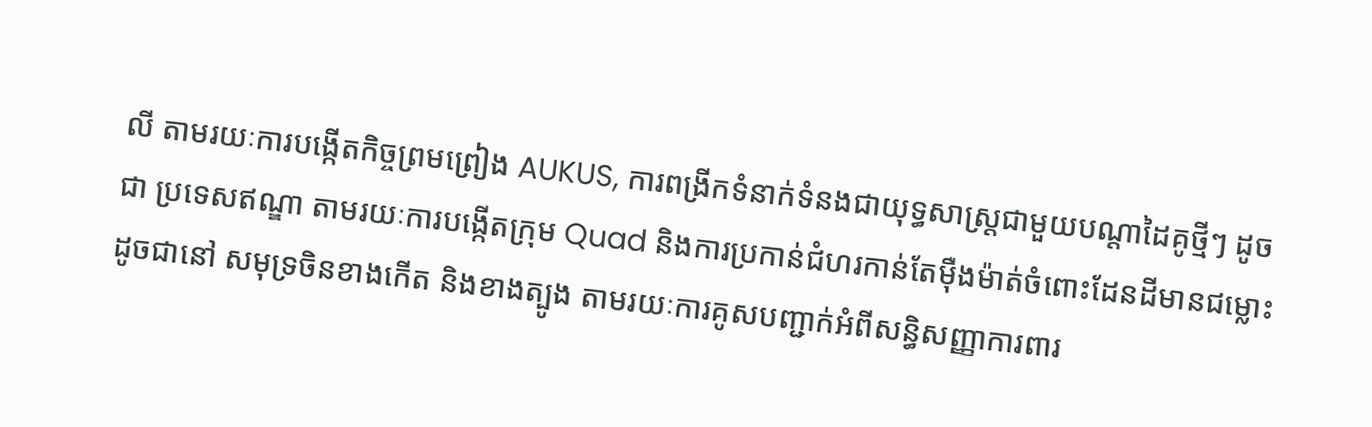លី តាមរយៈការបង្កើតកិច្ចព្រមព្រៀង AUKUS, ការពង្រីកទំនាក់ទំនងជាយុទ្ធសាស្ត្រជាមួយបណ្តាដៃគូថ្មីៗ ដូចជា ប្រទេសឥណ្ឌា តាមរយៈការបង្កើតក្រុម Quad និងការប្រកាន់ជំហរកាន់តែម៉ឺងម៉ាត់ចំពោះដែនដីមានជម្លោះ ដូចជានៅ សមុទ្រចិនខាងកើត និងខាងត្បូង តាមរយៈការគូសបញ្ជាក់អំពីសន្ធិសញ្ញាការពារ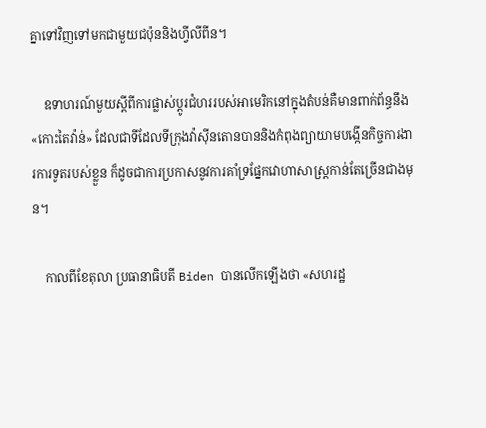គ្នាទៅវិញទៅមកជាមួយជប៉ុននិងហ្វីលីពីន។

    ឧទាហរណ៍មួយស្តីពីការផ្លាស់ប្តូរជំហររបស់អាមេរិកនៅក្នុងតំបន់គឺមានពាក់ព័ន្ធនឹង «កោះតៃវ៉ាន់» ដែលជាទីដែលទីក្រុងវ៉ាស៊ីនតោនបាននិងកំពុងព្យាយាមបង្កើនកិច្ចការងារការទូតរបស់ខ្លួន ក៏ដូចជាការប្រកាសនូវការគាំទ្រផ្នែកវោហាសាស្ត្រកាន់តែច្រើនជាងមុន។

    កាលពីខែតុលា ប្រធានាធិបតី Biden បានលើកឡើងថា «សហរដ្ឋ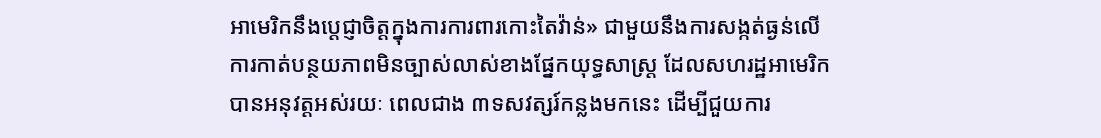អាមេរិកនឹងប្តេជ្ញាចិត្តក្នុងការការពារកោះតៃវ៉ាន់» ជាមួយនឹងការសង្កត់ធ្ងន់លើការកាត់បន្ថយភាពមិនច្បាស់លាស់ខាងផ្នែកយុទ្ធសាស្រ្ត ដែលសហរដ្ឋអាមេរិកបានអនុវត្តអស់រយៈ ពេលជាង ៣ទសវត្សរ៍កន្លងមកនេះ ដើម្បីជួយការ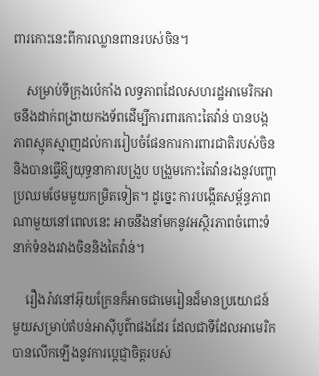ពារកោះនេះពីការឈ្លានពានរបស់ចិន។

    សម្រាប់ទីក្រុងប៉េកាំង លទ្ធភាពដែលសហរដ្ឋអាមេរិកអាចនឹងដាក់ពង្រាយកងទ័ពដើម្បីការពារកោះតៃវ៉ាន់ បានបង្កភាពស្មុគស្មាញដល់ការរៀបចំផែនការការពារជាតិរបស់ចិន និងបានធ្វើឱ្យយុទ្ធនាការបង្រួប បង្រួមកោះតៃវ៉ានរងនូវបញ្ហាប្រឈមថែមមួយកម្រិតទៀត។ ដូច្នេះ ការបង្កើតសម្ព័ន្ធភាពណាមួយនៅពេលនេះ អាចនឹងនាំមកនូវអស្ថិរភាពចំពោះទំនាក់ទំនងរវាងចិននិងតៃវ៉ាន់។

    រឿងរ៉ាវនៅអ៊ុយក្រែនក៏អាចជាមេរៀនដ៏មានប្រយោជន៍មួយសម្រាប់តំបន់អាស៊ីបូព៌ាផងដែរ ដែលជាទីដែលអាមេរិកបានលើកឡើងនូវការប្តេជ្ញាចិត្តរបស់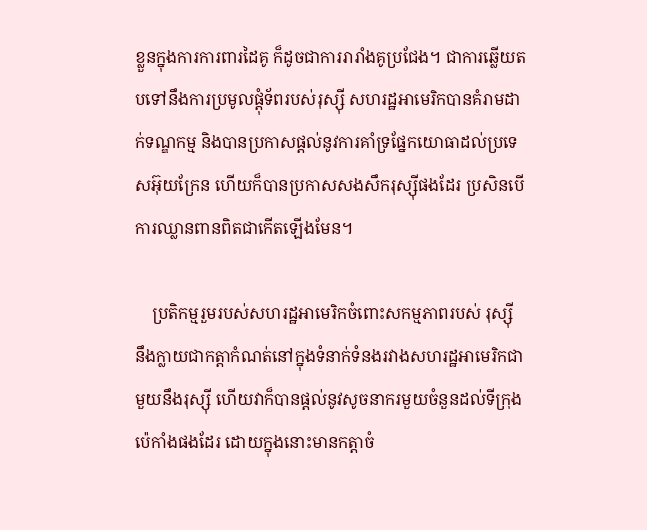ខ្លួនក្នុងការការពារដៃគូ ក៏ដូចជាការរារាំងគូប្រជែង។ ជាការឆ្លើយតបទៅនឹងការប្រមូលផ្ដុំទ័ពរបស់រុស្ស៊ី សហរដ្ឋអាមេរិកបានគំរាមដាក់ទណ្ឌកម្ម និងបានប្រកាសផ្តល់នូវការគាំទ្រផ្នែកយោធាដល់ប្រទេសអ៊ុយក្រែន ហើយក៏បានប្រកាសសងសឹករុស្ស៊ីផងដែរ ប្រសិនបើការឈ្លានពានពិតជាកើតឡើងមែន។

    ប្រតិកម្មរួមរបស់សហរដ្ឋអាមេរិកចំពោះសកម្មភាពរបស់ រុស្ស៊ី នឹងក្លាយជាកត្តាកំណត់នៅក្នុងទំនាក់ទំនងរវាងសហរដ្ឋអាមេរិកជាមួយនឹងរុស្ស៊ី ហើយវាក៏បានផ្តល់នូវសូចនាករមួយចំនួនដល់ទីក្រុងប៉េកាំងផងដែរ ដោយក្នុងនោះមានកត្តាចំ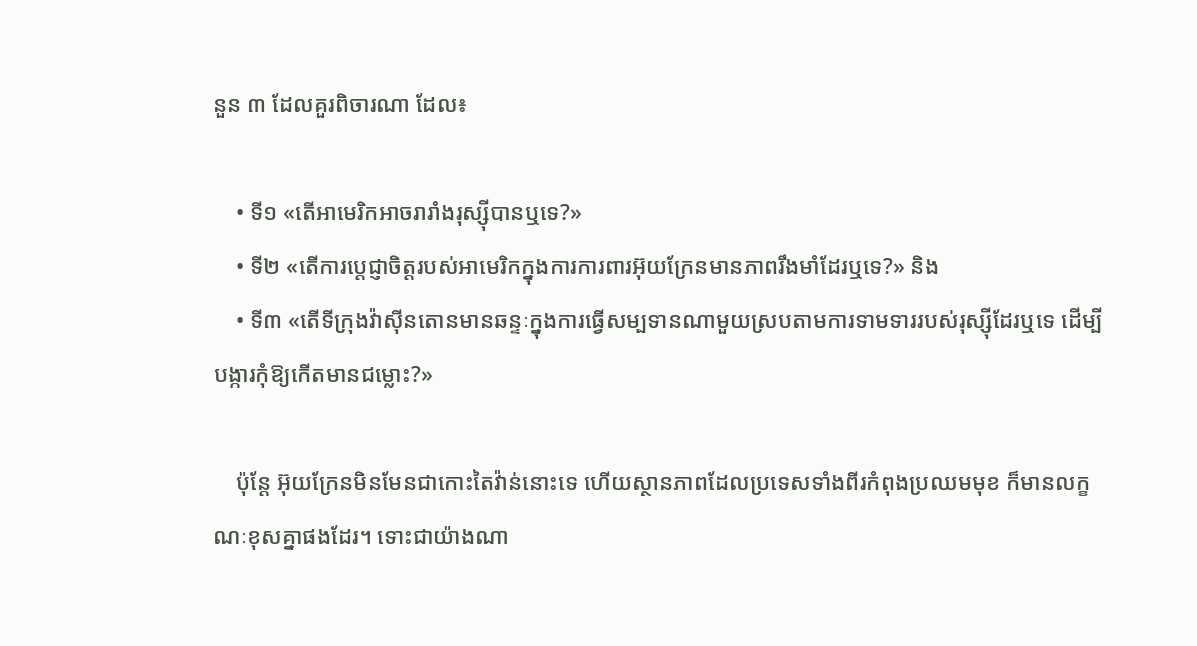នួន ៣ ដែលគួរពិចារណា ដែល៖

    • ទី១ «តើអាមេរិកអាចរារាំងរុស្ស៊ីបានឬទេ?»
    • ទី២ «តើការប្តេជ្ញាចិត្តរបស់អាមេរិកក្នុងការការពារអ៊ុយក្រែនមានភាពរឹងមាំដែរឬទេ?» និង
    • ទី៣ «តើទីក្រុងវ៉ាស៊ីនតោនមានឆន្ទៈក្នុងការធ្វើសម្បទានណាមួយស្របតាមការទាមទាររបស់រុស្ស៊ីដែរឬទេ ដើម្បីបង្ការកុំឱ្យកើតមានជម្លោះ?»

    ប៉ុន្តែ អ៊ុយក្រែនមិនមែនជាកោះតៃវ៉ាន់នោះទេ ហើយស្ថានភាពដែលប្រទេសទាំងពីរកំពុងប្រឈមមុខ ក៏មានលក្ខណៈខុសគ្នាផងដែរ។ ទោះជាយ៉ាងណា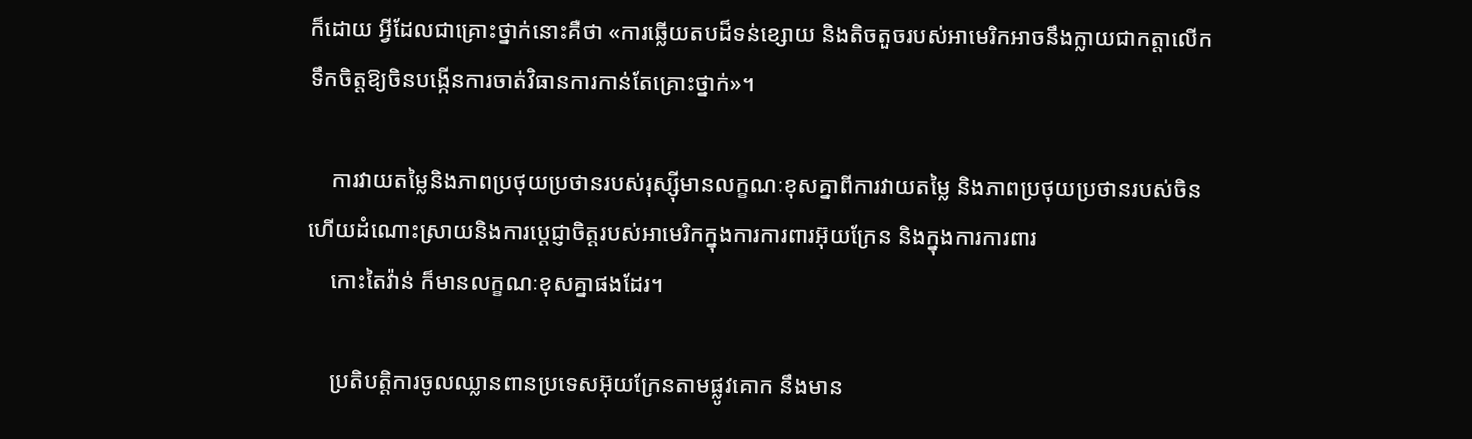ក៏ដោយ អ្វីដែលជាគ្រោះថ្នាក់នោះគឺថា «ការឆ្លើយតបដ៏ទន់ខ្សោយ និងតិចតួចរបស់អាមេរិកអាចនឹងក្លាយជាកត្តាលើកទឹកចិត្តឱ្យចិនបង្កើនការចាត់វិធានការកាន់តែគ្រោះថ្នាក់»។

    ការវាយតម្លៃនិងភាពប្រថុយប្រថានរបស់រុស្ស៊ីមានលក្ខណៈខុសគ្នាពីការវាយតម្លៃ និងភាពប្រថុយប្រថានរបស់ចិន ហើយដំណោះស្រាយនិងការប្តេជ្ញាចិត្តរបស់អាមេរិកក្នុងការការពារអ៊ុយក្រែន និងក្នុងការការពារ
    កោះតៃវ៉ាន់ ក៏មានលក្ខណៈខុសគ្នាផងដែរ។

    ប្រតិបត្តិការចូលឈ្លានពានប្រទេសអ៊ុយក្រែនតាមផ្លូវគោក នឹងមាន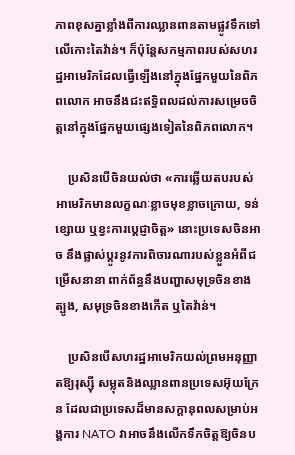ភាពខុសគ្នាខ្លាំងពីការឈ្លានពានតាមផ្លូវទឹកទៅលើកោះតៃវ៉ាន់។ ក៏ប៉ុន្តែសកម្មភាពរបស់សហរដ្ឋអាមេរិកដែលធ្វើឡើងនៅក្នុងផ្នែកមួយនៃពិភពលោក អាចនឹងជះឥទ្ធិពលដល់ការសម្រេចចិត្តនៅក្នុងផ្នែកមួយផ្សេងទៀតនៃពិភពលោក។

    ប្រសិនបើចិនយល់ថា «ការឆ្លើយតបរបស់អាមេរិកមានលក្ខណៈខ្លាចមុខខ្លាចក្រោយ, ទន់ខ្សោយ ឬខ្វះការប្ដេជ្ញាចិត្ត» នោះប្រទេសចិនអាច នឹងផ្លាស់ប្តូរនូវការពិចារណារបស់ខ្លួនអំពីជម្រើសនានា ពាក់ព័ន្ធនឹងបញ្ហាសមុទ្រចិនខាងត្បូង, សមុទ្រចិនខាងកើត ឬតៃវ៉ាន់។

    ប្រសិនបើសហរដ្ឋអាមេរិកយល់ព្រមអនុញ្ញាតឱ្យរុស្ស៊ី សម្លុតនិងឈ្លានពានប្រទេសអ៊ុយក្រែន ដែលជាប្រទេសដ៏មានសក្តានុពលសម្រាប់អង្គការ NATO វាអាចនឹងលើកទឹកចិត្តឱ្យចិនប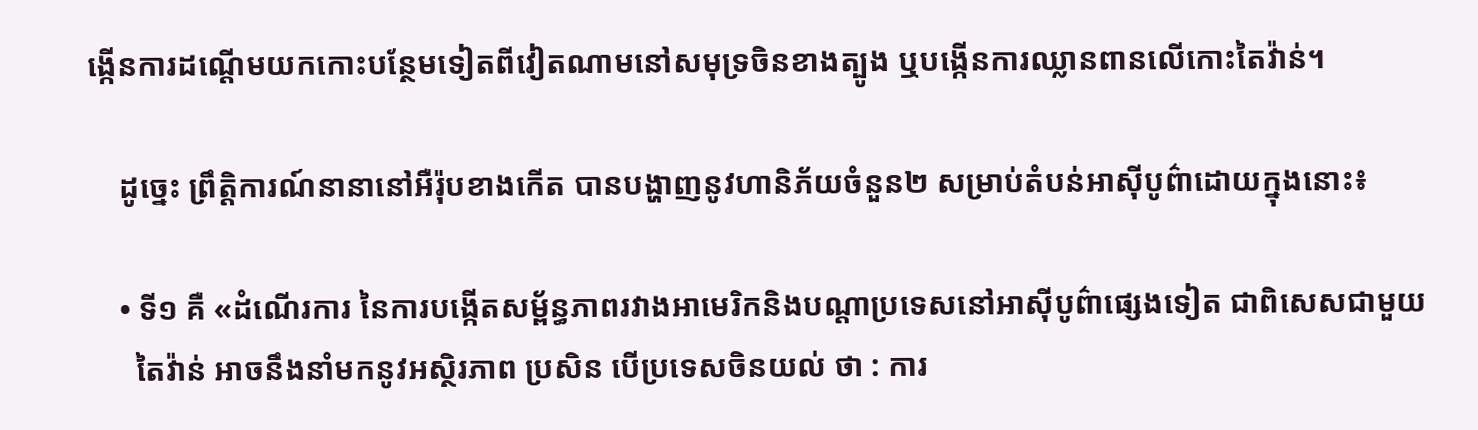ង្កើនការដណ្តើមយកកោះបន្ថែមទៀតពីវៀតណាមនៅសមុទ្រចិនខាងត្បូង ឬបង្កើនការឈ្លានពានលើកោះតៃវ៉ាន់។

    ដូច្នេះ ព្រឹត្តិការណ៍នានានៅអឺរ៉ុបខាងកើត បានបង្ហាញនូវហានិភ័យចំនួន២ សម្រាប់តំបន់អាស៊ីបូព៌ាដោយក្នុងនោះ៖

    • ទី១ គឺ «ដំណើរការ នៃការបង្កើតសម្ព័ន្ធភាពរវាងអាមេរិកនិងបណ្តាប្រទេសនៅអាស៊ីបូព៌ាផ្សេងទៀត ជាពិសេសជាមួយ
      តៃវ៉ាន់ អាចនឹងនាំមកនូវអស្ថិរភាព ប្រសិន បើប្រទេសចិនយល់ ថា : ការ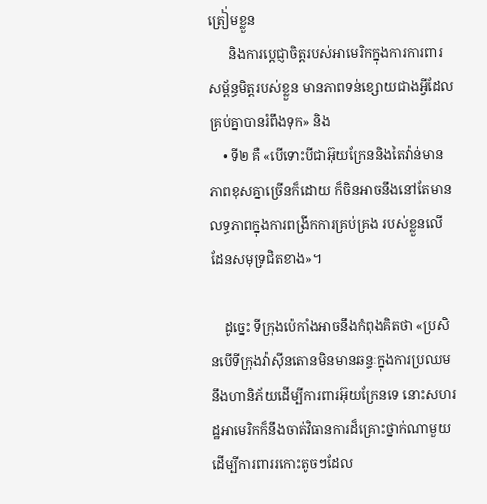ត្រៀ់មខ្លួន
      និងការប្តេជ្ញាចិត្តរបស់អាមេរិកក្នុងការការពារសម្ព័ន្ធមិត្តរបស់ខ្លួន មានភាពទន់ខ្សោយជាងអ្វីដែលគ្រប់គ្នាបានរំពឹងទុក» និង
    • ទី២ គឺ «បើទោះបីជាអ៊ុយក្រែននិងតៃវ៉ាន់មានភាពខុសគ្នាច្រើនក៏ដោយ ក៏ចិនអាចនឹងនៅតែមានលទ្ធភាពក្នុងការពង្រីកការគ្រប់គ្រង របស់ខ្លួនលើដែនសមុទ្រជិតខាង»។

    ដូច្នេះ ទីក្រុងប៉េកាំងអាចនឹងកំពុងគិតថា «ប្រសិនបើទីក្រុងវ៉ាស៊ីនតោនមិនមានឆន្ទៈក្នុងការប្រឈមនឹងហានិភ័យដើម្បីការពារអ៊ុយក្រែនទេ នោះសហរដ្ឋអាមេរិកក៏នឹងចាត់វិធានការដ៏គ្រោះថ្នាក់ណាមួយ ដើម្បីការពាររកោះតូចៗដែល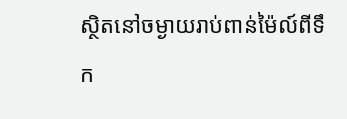ស្ថិតនៅចម្ងាយរាប់ពាន់ម៉ៃល៍ពីទឹក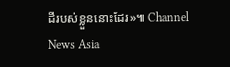ដីរបស់ខ្លួននោះដែរ»៕ Channel News Asia